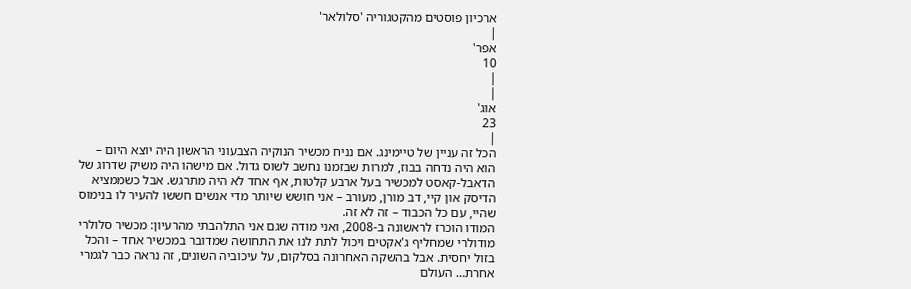ארכיון פוסטים מהקטגוריה 'סלולאר'
|
אפר'
10
|
|
אוג'
23
|
הכל זה עניין של טיימינג. אם נניח מכשיר הנוקיה הצבעוני הראשון היה יוצא היום – הוא היה נדחה בבוז, למרות שבזמנו נחשב לשוס גדול. אם מישהו היה משיק שדרוג של הדאבל-קאסט למכשיר בעל ארבע קלטות, אף אחד לא היה מתרגש. אבל כשממציא הדיסק און קיי, דב מורן, מעורב – אני חושש שיותר מדי אנשים חששו להעיר לו בנימוס שהיי, עם כל הכבוד – זה לא זה.
המודו הוכרז לראשונה ב-2008, ואני מודה שגם אני התלהבתי מהרעיון: מכשיר סלולרי מודולרי שמחליף ג'אקטים ויכול לתת לנו את התחושה שמדובר במכשיר אחד – והכל בזול יחסית. אבל בהשקה האחרונה בסלקום, על עיכוביה השונים, זה נראה כבר לגמרי אחרת… העולם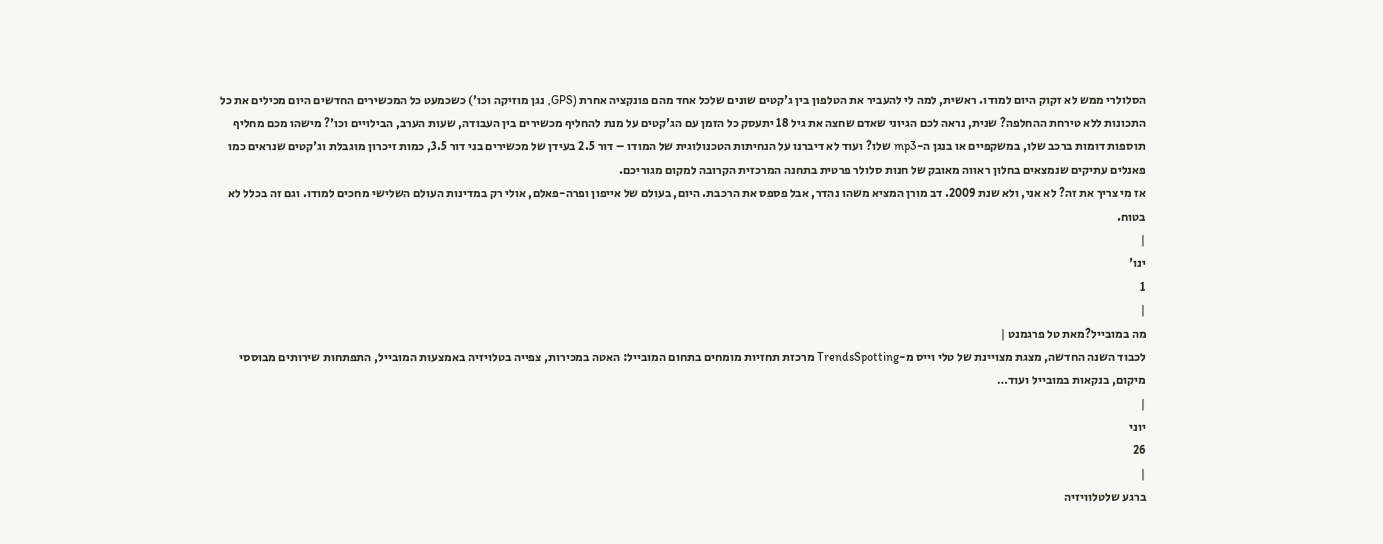הסלולרי ממש לא זקוק היום למודו. ראשית, למה לי להעביר את הטלפון בין ג'קטים שונים שלכל אחד מהם פונקציה אחרת (GPS, נגן מוזיקה וכו') כשכמעט כל המכשירים החדשים היום מכילים את כל התכונות ללא טירחת ההחלפה? שנית, נראה לכם הגיוני שאדם שחצה את גיל 18 יתעסק כל הזמן עם הג'קטים על מנת להחליף מכשירים בין העבודה, שעות הערב, הבילויים וכו'? מישהו מכם מחליף תוספות דומות ברכב שלו, במשקפיים או בנגן ה-mp3 שלו? ועוד לא דיברנו על הנחיתות הטכנולוגית של המודו – דור 2.5 בעידן של מכשירים בני דור 3.5, כמות זיכרון מוגבלת וג'קטים שנראים כמו פאנלים עתיקים שנמצאים בחלון ראווה מאובק של חנות סלולר פרטית בתחנה המרכזית הקרובה למקום מגוריכם.
אז מי צריך את זה? לא אני, ולא שנת 2009. דב מורן המציא משהו נהדר, אבל פספס את הרכבת. היום, בעולם של אייפון ופרה-פאלם, אולי רק במדינות העולם השלישי מחכים למודו. וגם זה בכלל לא בטוח.
|
ינו'
1
|
מה במובייל?מאת טל פרגמנט |
לכבוד השנה החדשה, מצגת מצויינת של טלי וייס מ-TrendsSpotting מרכזת תחזיות מומחים בתחום המובייל: האטה במכירות, צפייה בטלויזיה באמצעות המובייל, התפתחות שירותים מבוססי מיקום, בנקאות במובייל ועוד…
|
יוני
26
|
ברגע שלטלוויזיה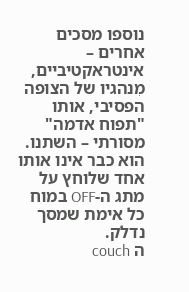נוספו מסכים אחרים – אינטראקטיביים, מִנהגיו של הצופה הפסיבי, אותו "תפוח אדמה" מסורתי – השתנו. הוא כבר אינו אותו אחד שלוחץ על מתג ה-OFF במוח כל אימת שמסך נדלק.
ה couch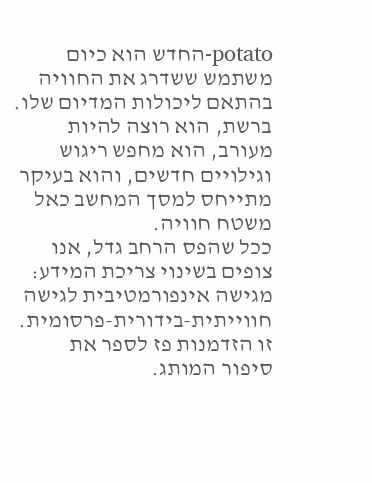potato-החדש הוא כיום משתמש ששדרג את החוויה בהתאם ליכולות המדיום שלו. ברשת, הוא רוצה להיות מעורב, הוא מחפש ריגוש וגילויים חדשים, והוא בעיקר מתייחס למסך המחשב כאל משטח חוויה.
ככל שהפס הרחב גדל, אנו צופים בשינוי צריכת המידע: מגישה אינפורמטיבית לגישה חווייתית-בידורית-פרסומית. זו הזדמנות פז לספר את סיפור המותג.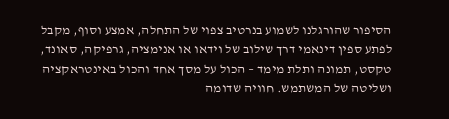הסיפור שהורגלנו לשמוע בנרטיב צפוי של התחלה, אמצע וסוף, מקבל לפתע ספין דינאמי דרך שילוב של וידאו או אנימציה, גרפיקה, סאונד, טקסט, תמונה ותלת מימד – הכול על מסך אחד והכול באינטראקציה ושליטה של המשתמש. חוויה שדומה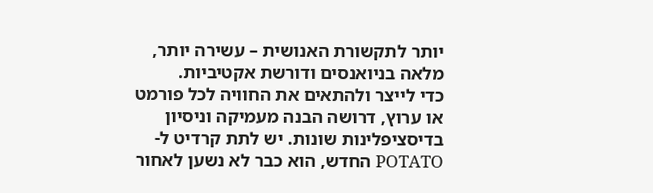יותר לתקשורת האנושית – עשירה יותר, מלאה בניואנסים ודורשת אקטיביות.
כדי לייצר ולהתאים את החוויה לכל פורמט או ערוץ, דרושה הבנה מעמיקה וניסיון בדיסציפלינות שונות. יש לתת קרדיט ל- POTATO החדש, הוא כבר לא נשען לאחור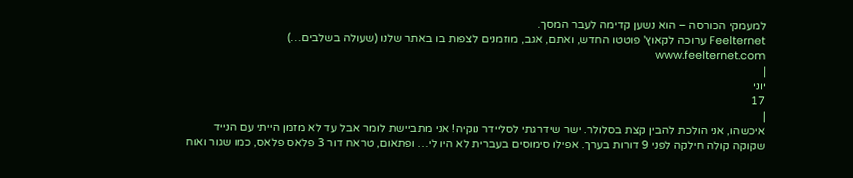למעמקי הכורסה – הוא נשען קדימה לעבר המסך.
Feelternet ערוכה לקאוץ' פוטטו החדש, ואתם, אגב, מוזמנים לצפות בו באתר שלנו (שעולה בשלבים…) www.feelternet.com
|
יוני
17
|
איכשהו, אני הולכת להבין קצת בסלולר. ישר שידרגתי לסליידר נוקיה! אני מתביישת לומר אבל עד לא מזמן הייתי עם הנייד שקוקה קולה חילקה לפני 9 דורות בערך. אפילו סימוסים בעברית לא היו לי… ופתאום, טראח דור 3 פלאס פלאס, כמו שגור ואוח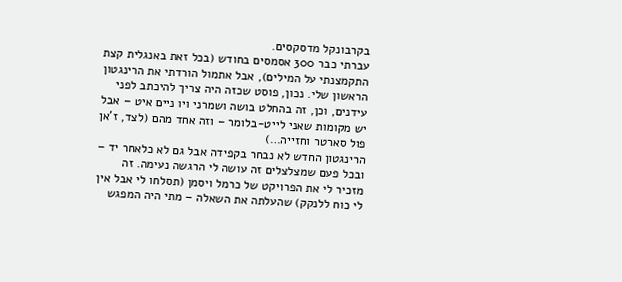בקרבונקל מדסקסים.
עברתי כבר 300 אסמסים בחודש (בכל זאת באנגלית קצת התקמצנתי על המילים), אבל אתמול הורדתי את הרינגטון הראשון שלי. נכון, פוסט שכזה היה צריך להיכתב לפני עידנים, וכן, זה בהחלט בושה ושמרני ויו ניים איט – אבל יש מקומות שאני לייט-בלומר – וזה אחד מהם (לצד, ז'אן פול סארטר וחזייה…)
הרינגטון החדש לא נבחר בקפידה אבל גם לא כלאחר יד – ובכל פעם שמצלצלים זה עושה לי הרגשה נעימה. זה מזכיר לי את הפרויקט של כרמל ויסמן (תסלחו לי אבל אין לי כוח ללנקק) שהעלתה את השאלה – מתי היה המפגש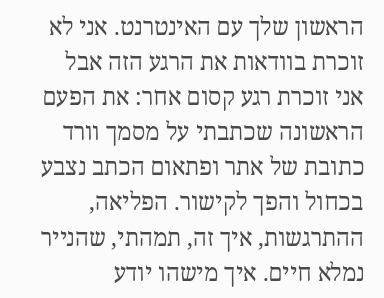הראשון שלך עם האינטרנט. אני לא זוכרת בוודאות את הרגע הזה אבל אני זוכרת רגע קסום אחר: את הפעם הראשונה שכתבתי על מסמך וורד כתובת של אתר ופתאום הכתב נצבע בכחול והפך לקישור. הפליאה, ההתרגשות, איך זה, תמהתי, שהנייר נמלא חיים. איך מישהו יודע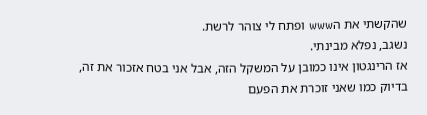שהקשתי את הwww ופתח לי צוהר לרשת.
נשגב, נפלא מבינתי.
אז הרינגטון אינו כמובן על המשקל הזה, אבל אני בטח אזכור את זה, בדיוק כמו שאני זוכרת את הפעם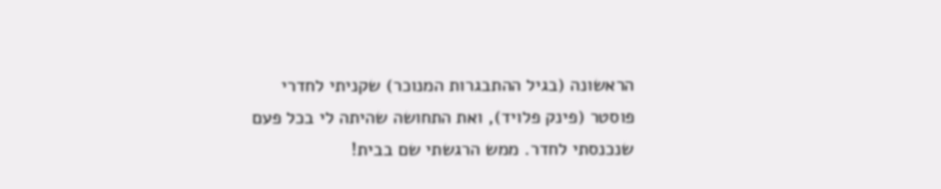הראשונה (בגיל ההתבגרות המנוכר) שקניתי לחדרי פוסטר (פינק פלויד), ואת התחושה שהיתה לי בכל פעם שנכנסתי לחדר. ממש הרגשתי שם בבית!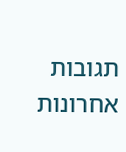תגובות אחרונות